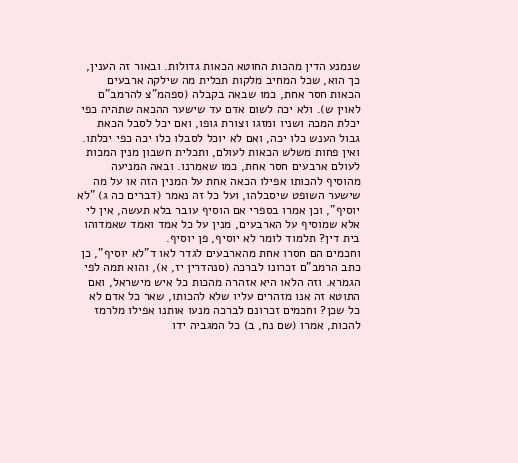שנמנע הדין מהכות החוטא הכאות גדולות. ובאור זה הענין, כך הוא, שכל המחיב מלקות תכלית מה שילקה ארבעים הכאות חסר אחת, כמו שבאה בקבלה (ספהמ"צ להרמב"ם לאוין ש). ולא יכה לשום אדם עד שישער ההכאה שתהיה כפי יכלת המכה ושניו ומזגו וצורת גופו, ואם יכל לסבל הכאת גבול הענש כלו יכה, ואם לא יוכל לסבלו כלו יכה כפי יכלתו. ואין פחות משלש הכאות לעולם, ותכלית חשבון מנין המכות לעולם ארבעים חסר אחת, כמו שאמרנו. ובאה המניעה מהוסיף להכותו אפילו הכאה אחת על המנין הזה או על מה שישער השופט שיסבלהו, ועל כל זה נאמר (דברים כה ג) "לא יוסיף", וכן אמרו בספרי אם הוסיף עובר בלא תעשה, אין לי אלא שמוסיף על הארבעים, מנין על כל אמד ואמד שאמדוהו בית דין? תלמוד לומר לא יוסיף, פן יוסיף.
וחכמים הם חסרו אחת מהארבעים לגדר לאו ד"לא יוסיף", כן כתב הרמב"ם זכרונו לברכה (סנהדרין יז, א), והוא תמה לפי הגמרא. וזה הלאו היא אזהרה מהכות כל איש מישראל, ואם התוטא זה אנו מזהרים עליו שלא להכותו, שאר כל אדם לא כל שכן? וחכמים זכרונם לברכה מנעו אותנו אפילו מלרמז להכות, אמרו (שם נח, ב) כל המגביה ידו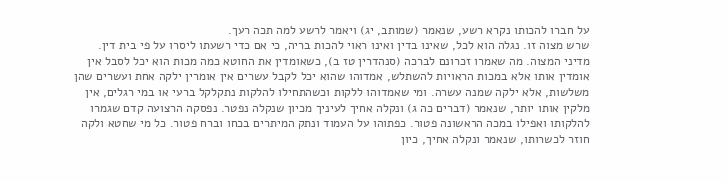על חברו להכותו נקרא רשע, שנאמר (שמותב, יג) ויאמר לרשע למה תכה רעך.
שרש מצוה זו. נגלה הוא לכל, שאינו בדין ואינו ראוי להכות בריה, כי אם כדי רשעתו ליסרו על פי בית דין.
מדיני המצוה. מה שאמרו זכרונם לברכה (סנהדרין טז ב), כשאומדין את החוטא כמה מכות הוא יכל לסבל אין אומדין אותו אלא במכות הראויות להשתלש, אמדוהו שהוא יכל לקבל עשרים אין אומרין ילקה אחת ועשרים שהן משלשות, אלא ילקה שמנה עשרה. ומי שאמדוהו ללקות וכשהתחילו להלקות נתקלקל ברעי או במי רגלים, אין מלקין אותו יותר, שנאמר (דברים כה ג) ונקלה אחיך לעיניך מכיון שנקלה נפטר. נפסקה הרצועה קדם שגמרו להלקותו ואפילו במכה הראשונה פטור. כפתוהו על העמוד ונתק המיתרים בכחו וברח פטור. כל מי שחטא ולקה חוזר לכשרותו, שנאמר ונקלה אחיך, כיון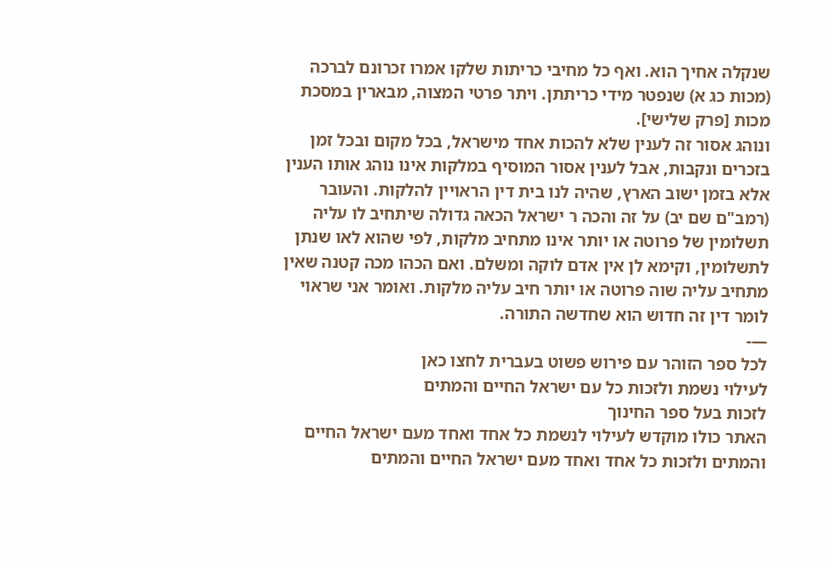שנקלה אחיך הוא. ואף כל מחיבי כריתות שלקו אמרו זכרונם לברכה (מכות כג א) שנפטר מידי כריתתן. ויתר פרטי המצוה, מבארין במסכת מכות [פרק שלישי].
ונוהג אסור זה לענין שלא להכות אחד מישראל, בכל מקום ובכל זמן בזכרים ונקבות, אבל לענין אסור המוסיף במלקות אינו נוהג אותו הענין אלא בזמן ישוב הארץ, שהיה לנו בית דין הראויין להלקות. והעובר (רמב"ם שם יב) על זה והכה ר ישראל הכאה גדולה שיתחיב לו עליה תשלומין של פרוטה או יותר אינו מתחיב מלקות, לפי שהוא לאו שנתן לתשלומין, וקימא לן אין אדם לוקה ומשלם. ואם הכהו מכה קטנה שאין מתחיב עליה שוה פרוטה או יותר חיב עליה מלקות. ואומר אני שראוי לומר דין זה חדוש הוא שחדשה התורה.
—-
לכל ספר הזוהר עם פירוש פשוט בעברית לחצו כאן
לעילוי נשמת ולזכות כל עם ישראל החיים והמתים
לזכות בעל ספר החינוך
האתר כולו מוקדש לעילוי לנשמת כל אחד ואחד מעם ישראל החיים והמתים ולזכות כל אחד ואחד מעם ישראל החיים והמתים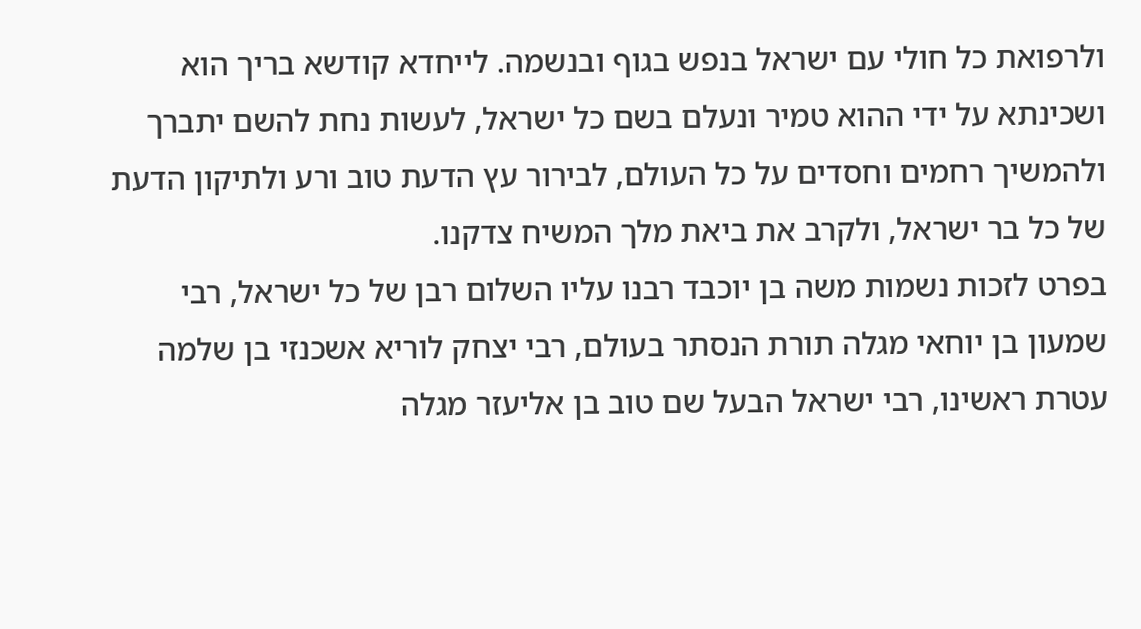ולרפואת כל חולי עם ישראל בנפש בגוף ובנשמה. לייחדא קודשא בריך הוא ושכינתא על ידי ההוא טמיר ונעלם בשם כל ישראל, לעשות נחת להשם יתברך ולהמשיך רחמים וחסדים על כל העולם, לבירור עץ הדעת טוב ורע ולתיקון הדעת של כל בר ישראל, ולקרב את ביאת מלך המשיח צדקנו.
בפרט לזכות נשמות משה בן יוכבד רבנו עליו השלום רבן של כל ישראל, רבי שמעון בן יוחאי מגלה תורת הנסתר בעולם, רבי יצחק לוריא אשכנזי בן שלמה עטרת ראשינו, רבי ישראל הבעל שם טוב בן אליעזר מגלה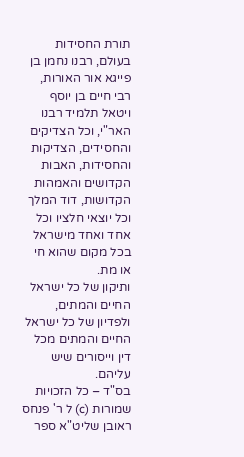תורת החסידות בעולם, רבנו נחמן בן פייגא אור האורות, רבי חיים בן יוסף ויטאל תלמיד רבנו האר"י, וכל הצדיקים והחסידים, הצדיקות והחסידות, האבות הקדושים והאמהות הקדושות, דוד המלך וכל יוצאי חלציו וכל אחד ואחד מישראל בכל מקום שהוא חי או מת.
ותיקון של כל ישראל החיים והמתים, ולפדיון של כל ישראל החיים והמתים מכל דין וייסורים שיש עליהם.
בס"ד – כל הזכויות שמורות (c) ל ר' פנחס ראובן שליט"א ספר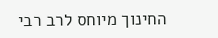החינוך מיוחס לרב רבי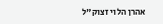אהרן הלוי זצוק"ל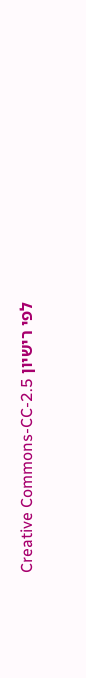לפי רישיון Creative Commons-CC-2.5